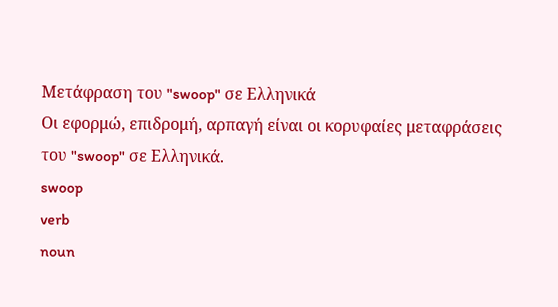Μετάφραση του "swoop" σε Ελληνικά
Οι εφορμώ, επιδρομή, αρπαγή είναι οι κορυφαίες μεταφράσεις του "swoop" σε Ελληνικά.
swoop
verb
noun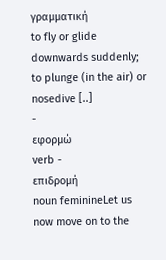γραμματική
to fly or glide downwards suddenly; to plunge (in the air) or nosedive [..]
-
εφορμώ
verb -
επιδρομή
noun feminineLet us now move on to the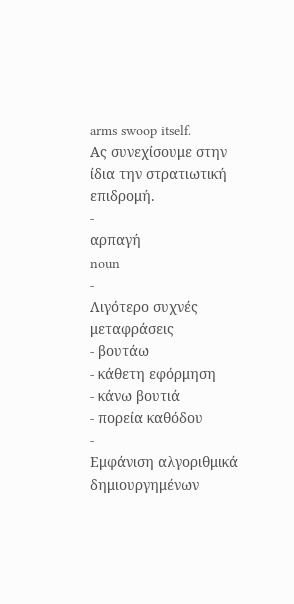arms swoop itself.
Ας συνεχίσουμε στην ίδια την στρατιωτική επιδρομή.
-
αρπαγή
noun
-
Λιγότερο συχνές μεταφράσεις
- βουτάω
- κάθετη εφόρμηση
- κάνω βουτιά
- πορεία καθόδου
-
Εμφάνιση αλγοριθμικά δημιουργημένων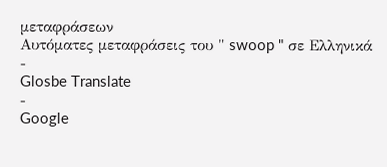μεταφράσεων
Αυτόματες μεταφράσεις του " swoop " σε Ελληνικά
-
Glosbe Translate
-
Google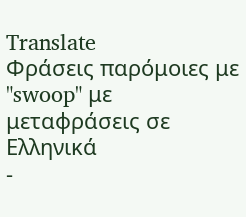Translate
Φράσεις παρόμοιες με "swoop" με μεταφράσεις σε Ελληνικά
-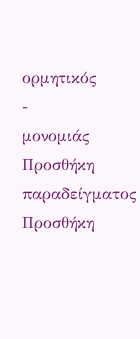ορμητικός
-
μονομιάς
Προσθήκη παραδείγματος
Προσθήκη